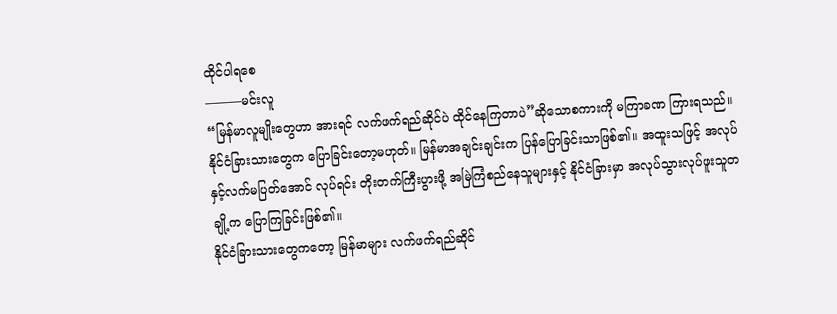ထိုင်ပါရစေ
———မင်းလူ
“မြန်မာလူမျိုးတွေဟာ အားရင် လက်ဖက်ရည်ဆိုင်ပဲ ထိုင်နေကြတာပဲ”ဆိုသောစကားကို မကြာခဏ ကြားရသည်။ နိုင်ငံခြားသားတွေက ပြောခြင်းတော့မဟုတ်။ မြန်မာအချင်းချင်းက ပြန်ပြောခြင်းသာဖြစ်၏။ အထူးသဖြင့် အလုပ်နှင့်လက်မပြတ်အောင် လုပ်ရင်း တိုးတက်ကြီးပွားဖို့ အမြဲကြံစည်နေသူများနှင့် နိုင်ငံခြားမှာ အလုပ်သွားလုပ်ဖူးသူတချို့က ပြောကြခြင်းဖြစ်၏။
နိုင်ငံခြားသားတွေကတော့ မြန်မာများ လက်ဖက်ရည်ဆိုင်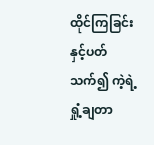ထိုင်ကြခြင်းနှင့်ပတ်သက်၍ ကဲ့ရဲ့ရှုံ့ချတာ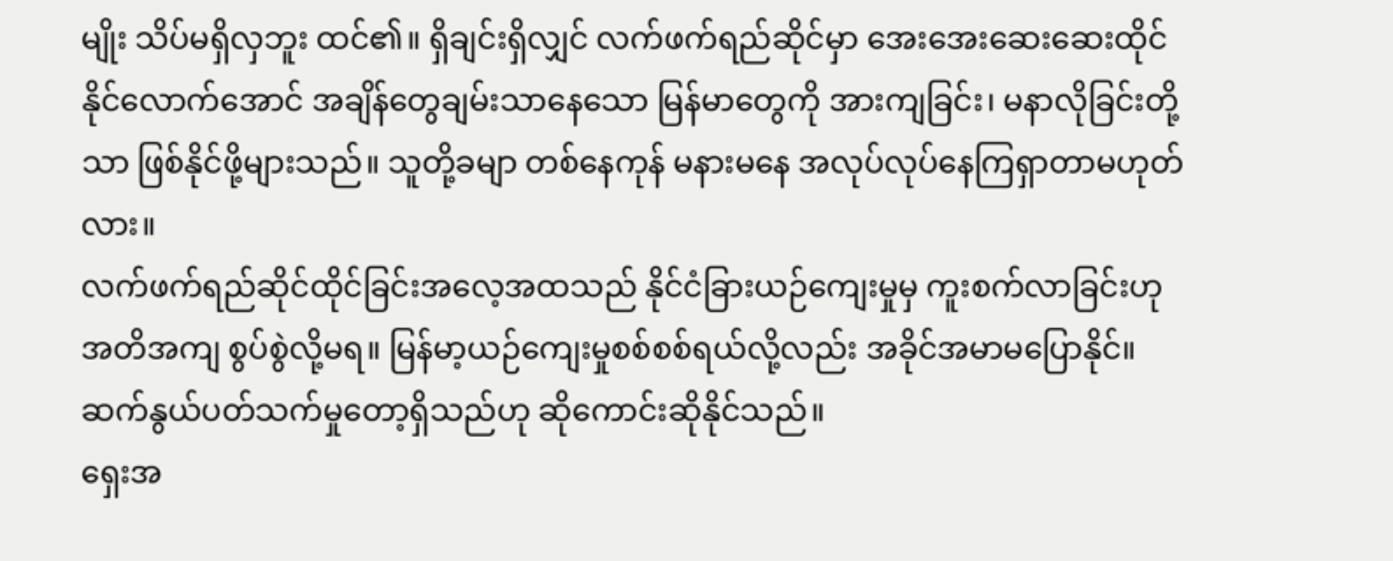မျိုး သိပ်မရှိလှဘူး ထင်၏။ ရှိချင်းရှိလျှင် လက်ဖက်ရည်ဆိုင်မှာ အေးအေးဆေးဆေးထိုင်နိုင်လောက်အောင် အချိန်တွေချမ်းသာနေသော မြန်မာတွေကို အားကျခြင်း၊ မနာလိုခြင်းတို့သာ ဖြစ်နိုင်ဖို့များသည်။ သူတို့ခမျာ တစ်နေကုန် မနားမနေ အလုပ်လုပ်နေကြရှာတာမဟုတ်လား။
လက်ဖက်ရည်ဆိုင်ထိုင်ခြင်းအလေ့အထသည် နိုင်ငံခြားယဉ်ကျေးမှုမှ ကူးစက်လာခြင်းဟု အတိအကျ စွပ်စွဲလို့မရ။ မြန်မာ့ယဉ်ကျေးမှုစစ်စစ်ရယ်လို့လည်း အခိုင်အမာမပြောနိုင်။ ဆက်နွယ်ပတ်သက်မှုတော့ရှိသည်ဟု ဆိုကောင်းဆိုနိုင်သည်။
ရှေးအ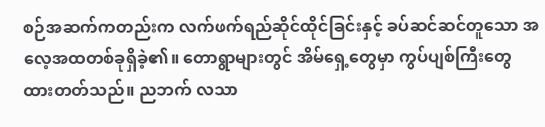စဉ်အဆက်ကတည်းက လက်ဖက်ရည်ဆိုင်ထိုင်ခြင်းနှင့် ခပ်ဆင်ဆင်တူသော အလေ့အထတစ်ခုရှိခဲ့၏။ တောရွာများတွင် အိမ်ရှေ့တွေမှာ ကွပ်ပျစ်ကြီးတွေ ထားတတ်သည်။ ညဘက် လသာ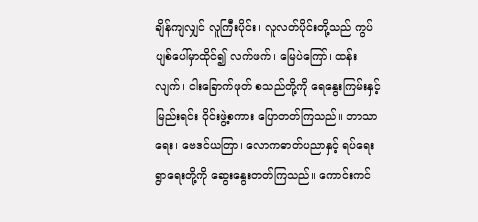ချိန်ကျလျှင် လူကြီးပိုင်း၊ လူလတ်ပိုင်းတို့သည် ကွပ်ပျစ်ပေါ်မှာထိုင်၍ လက်ဖက်၊ မြေပဲကြော်၊ ထန်းလျက်၊ ငါးခြောက်ဖုတ် စသည်တို့ကို ရေနွေးကြမ်းနှင့်မြည်းရင်း ဝိုင်းဖွဲ့စကား ပြောတတ်ကြသည်။ ဘာသာရေး၊ ဗေဒင်ယတြာ၊ လောကဓာတ်ပညာနှင့် ရပ်ရေးရွာရေးတို့ကို ဆွေးနွေးတတ်ကြသည်။ ကောင်းကင်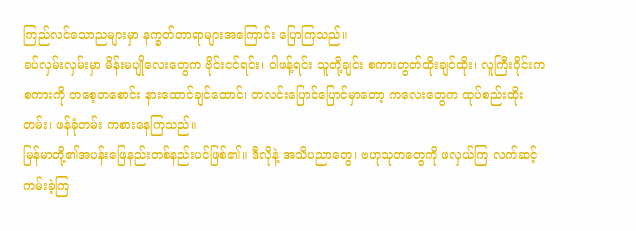ကြည်လင်သောညများမှာ နက္ခတ်တာရာများအကြောင်း ပြောကြသည်။
ခပ်လှမ်းလှမ်းမှာ မိန်းမပျိုလေးတွေက ဗိုင်းငင်ရင်း၊ ဝါဖန့်ရင်း သူတို့ချင်း စကားတွတ်ထိုးချင်ထိုး၊ လူကြီးဝိုင်းကစကားကို တစေ့တစောင်း နားထောင်ချင်ထောင်၊ တလင်းပြောင်ပြောင်မှာတော့ ကလေးတွေက ထုပ်စည်းထိုးတမ်း၊ ဖန်ခုံတမ်း ကစားနေကြသည်။
မြန်မာတို့၏အပန်းဖြေနည်းတစ်နည်းပင်ဖြစ်၏။ ဒီလိုနဲ့ အသိပညာတွေ၊ ဗဟုသုတတွေကို ဖလှယ်ကြ လက်ဆင့်ကမ်းခဲ့ကြ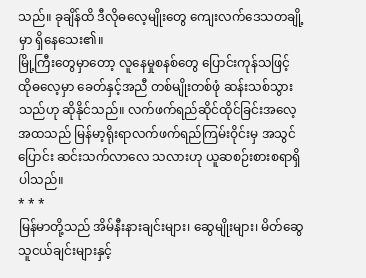သည်။ ခုချိန်ထိ ဒီလိုဓလေ့မျိုးတွေ ကျေးလက်ဒေသတချို့မှာ ရှိနေသေး၏။
မြို့ကြီးတွေမှာတော့ လူနေမှုစနစ်တွေ ပြောင်းကုန်သဖြင့် ထိုဓလေ့မှာ ခေတ်နှင့်အညီ တစ်မျိုးတစ်ဖုံ ဆန်းသစ်သွားသည်ဟု ဆိုနိုင်သည်။ လက်ဖက်ရည်ဆိုင်ထိုင်ခြင်းအလေ့အထသည် မြန်မာ့ရိုးရာလက်ဖက်ရည်ကြမ်းဝိုင်းမှ အသွင်ပြောင်း ဆင်းသက်လာလေ သလားဟု ယူဆစဉ်းစားစရာရှိပါသည်။
* * *
မြန်မာတို့သည် အိမ်နီးနားချင်းများ၊ ဆွေမျိုးများ၊ မိတ်ဆွေသူငယ်ချင်းများနှင့်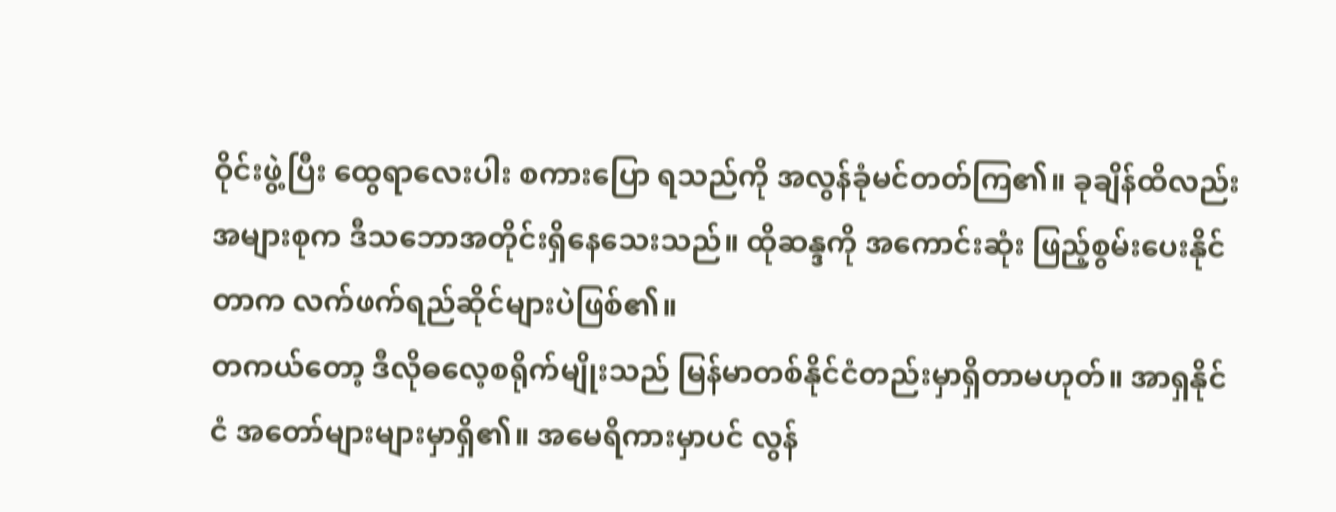ဝိုင်းဖွဲ့ပြီး ထွေရာလေးပါး စကားပြော ရသည်ကို အလွန်ခုံမင်တတ်ကြ၏။ ခုချိန်ထိလည်း အများစုက ဒီသဘောအတိုင်းရှိနေသေးသည်။ ထိုဆန္ဒကို အကောင်းဆုံး ဖြည့်စွမ်းပေးနိုင်တာက လက်ဖက်ရည်ဆိုင်များပဲဖြစ်၏။
တကယ်တော့ ဒီလိုဓလေ့စရိုက်မျိုးသည် မြန်မာတစ်နိုင်ငံတည်းမှာရှိတာမဟုတ်။ အာရှနိုင်ငံ အတော်များများမှာရှိ၏။ အမေရိကားမှာပင် လွန်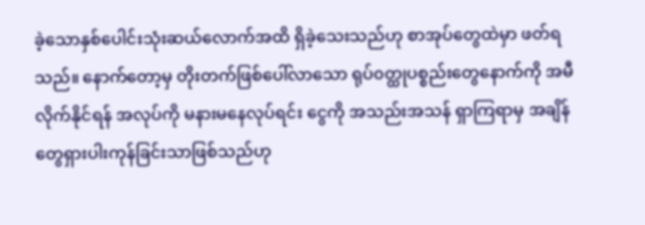ခဲ့သောနှစ်ပေါင်းသုံးဆယ်လောက်အထိ ရှိခဲ့သေးသည်ဟု စာအုပ်တွေထဲမှာ ဖတ်ရသည်။ နောက်တော့မှ တိုးတက်ဖြစ်ပေါ်လာသော ရုပ်၀တ္ထုပစ္စည်းတွေနောက်ကို အမီလိုက်နိုင်ရန် အလုပ်ကို မနားမနေလုပ်ရင်း ငွေကို အသည်းအသန် ရှာကြရာမှ အချိန်တွေရှားပါးကုန်ခြင်းသာဖြစ်သည်ဟု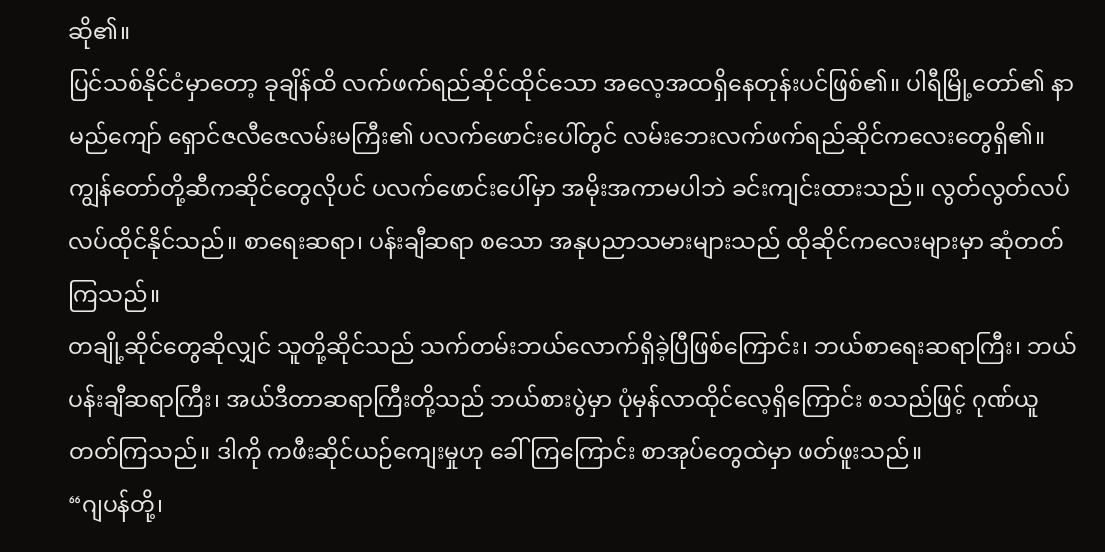ဆို၏။
ပြင်သစ်နိုင်ငံမှာတော့ ခုချိန်ထိ လက်ဖက်ရည်ဆိုင်ထိုင်သော အလေ့အထရှိနေတုန်းပင်ဖြစ်၏။ ပါရီမြို့တော်၏ နာမည်ကျော် ရှောင်ဇလီဇေလမ်းမကြီး၏ ပလက်ဖောင်းပေါ်တွင် လမ်းဘေးလက်ဖက်ရည်ဆိုင်ကလေးတွေရှိ၏။ ကျွန်တော်တို့ဆီကဆိုင်တွေလိုပင် ပလက်ဖောင်းပေါ်မှာ အမိုးအကာမပါဘဲ ခင်းကျင်းထားသည်။ လွတ်လွတ်လပ်လပ်ထိုင်နိုင်သည်။ စာရေးဆရာ၊ ပန်းချီဆရာ စသော အနုပညာသမားများသည် ထိုဆိုင်ကလေးများမှာ ဆုံတတ်ကြသည်။
တချို့ဆိုင်တွေဆိုလျှင် သူတို့ဆိုင်သည် သက်တမ်းဘယ်လောက်ရှိခဲ့ပြီဖြစ်ကြောင်း၊ ဘယ်စာရေးဆရာကြီး၊ ဘယ်ပန်းချီဆရာကြီး၊ အယ်ဒီတာဆရာကြီးတို့သည် ဘယ်စားပွဲမှာ ပုံမှန်လာထိုင်လေ့ရှိကြောင်း စသည်ဖြင့် ဂုဏ်ယူတတ်ကြသည်။ ဒါကို ကဖီးဆိုင်ယဉ်ကျေးမှုဟု ခေါ်ကြကြောင်း စာအုပ်တွေထဲမှာ ဖတ်ဖူးသည်။
“ဂျပန်တို့၊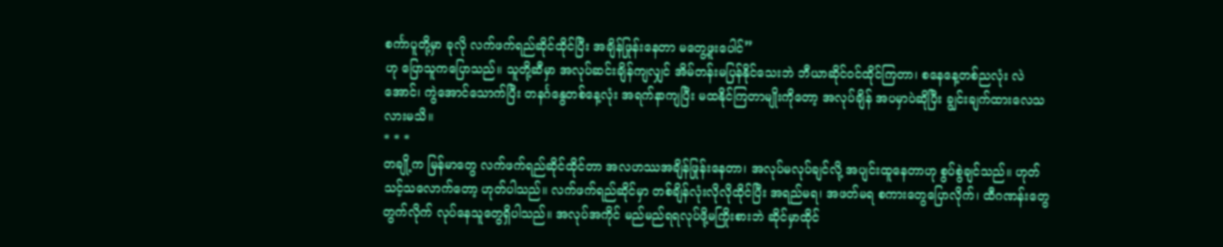စင်္ကာပူတို့မှာ ခုလို လက်ဖက်ရည်ဆိုင်ထိုင်ပြီး အချိန်ဖြုန်းနေတာ မတွေ့ဖူးပေါင်”
ဟု ပြောသူကပြောသည်။ သူတို့ဆီမှာ အလုပ်ဆင်းချိန်ကျလျှင် အိမ်တန်းမပြန်နိုင်သေးဘဲ ဘီယာဆိုင်၀င်ထိုင်ကြတာ၊ စနေနေ့တစ်ညလုံး လဲအောင်၊ ကွဲအောင်သောက်ပြီး တနင်္ဂနွေတစ်နေ့လုံး အရက်နာကျပြီး မထနိုင်ကြတာမျိုးကိုတော့ အလုပ်ချိန် အပမှာပဲဆိုပြီး ချွင်းချက်ထားလေသလားမသိ။
* * *
တချို့က မြန်မာတွေ လက်ဖက်ရည်ဆိုင်ထိုင်တာ အလဟဿအချိန်ဖြုန်းနေတာ၊ အလုပ်မလုပ်ချင်လို့ အပျင်းထူနေတာဟု စွပ်စွဲချင်သည်။ ဟုတ်သင့်သလောက်တော့ ဟုတ်ပါသည်။ လက်ဖက်ရည်ဆိုင်မှာ တစ်ချိန်လုံးလိုလိုထိုင်ပြီး အရည်မရ၊ အဖတ်မရ စကားတွေပြောလိုက်၊ ထီဂဏန်းတွေတွက်လိုက် လုပ်နေသူတွေရှိပါသည်။ အလုပ်အကိုင် မည်မည်ရရလုပ်ဖို့မကြိုးစားဘဲ ဆိုင်မှာထိုင်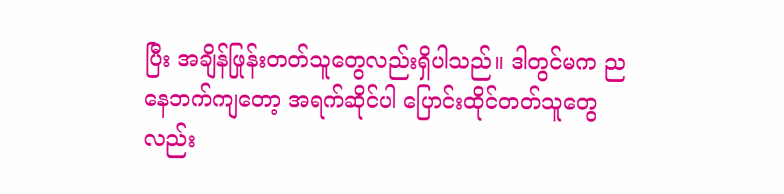ပြီး အချိန်ဖြုန်းတတ်သူတွေလည်းရှိပါသည်။ ဒါတွင်မက ညနေဘက်ကျတော့ အရက်ဆိုင်ပါ ပြောင်းထိုင်တတ်သူတွေလည်း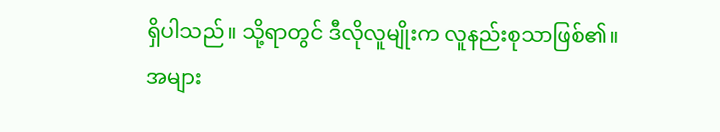ရှိပါသည်။ သို့ရာတွင် ဒီလိုလူမျိုးက လူနည်းစုသာဖြစ်၏။
အများ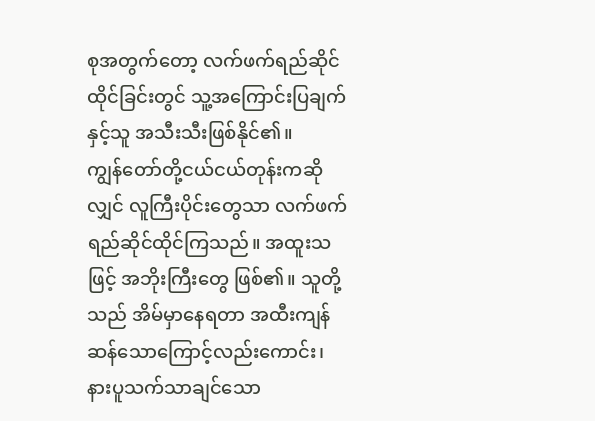စုအတွက်တော့ လက်ဖက်ရည်ဆိုင်ထိုင်ခြင်းတွင် သူ့အကြောင်းပြချက်နှင့်သူ အသီးသီးဖြစ်နိုင်၏။
ကျွန်တော်တို့ငယ်ငယ်တုန်းကဆိုလျှင် လူကြီးပိုင်းတွေသာ လက်ဖက်ရည်ဆိုင်ထိုင်ကြသည်။ အထူးသဖြင့် အဘိုးကြီးတွေ ဖြစ်၏။ သူတို့သည် အိမ်မှာနေရတာ အထီးကျန်ဆန်သောကြောင့်လည်းကောင်း၊ နားပူသက်သာချင်သော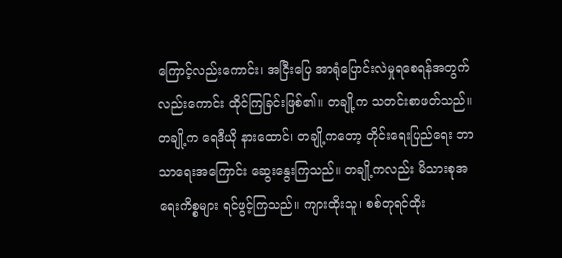ကြောင့်လည်းကောင်း၊ အငြီးပြေ အာရုံပြောင်းလဲမှုရစေရန်အတွက်လည်းကောင်း ထိုင်ကြခြင်းဖြစ်၏။ တချို့က သတင်းစာဖတ်သည်။ တချို့က ရေဒီယို နားထောင်၊ တချို့ကတော့ တိုင်းရေးပြည်ရေး ဘာသာရေးအကြောင်း ဆွေးနွေးကြသည်။ တချို့ကလည်း မိသားစုအရေးကိစ္စများ ရင်ဖွင့်ကြသည်။ ကျားထိုးသူ၊ စစ်တုရင်ထိုး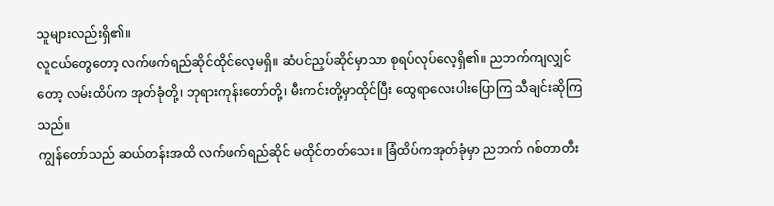သူများလည်းရှိ၏။
လူငယ်တွေတော့ လက်ဖက်ရည်ဆိုင်ထိုင်လေ့မရှိ။ ဆံပင်ညှပ်ဆိုင်မှာသာ စုရပ်လုပ်လေ့ရှိ၏။ ညဘက်ကျလျှင်တော့ လမ်းထိပ်က အုတ်ခုံတို့၊ ဘုရားကုန်းတော်တို့၊ မီးကင်းတို့မှာထိုင်ပြီး ထွေရာလေးပါးပြောကြ သီချင်းဆိုကြသည်။
ကျွန်တော်သည် ဆယ်တန်းအထိ လက်ဖက်ရည်ဆိုင် မထိုင်တတ်သေး။ ခြံထိပ်ကအုတ်ခုံမှာ ညဘက် ဂစ်တာတီး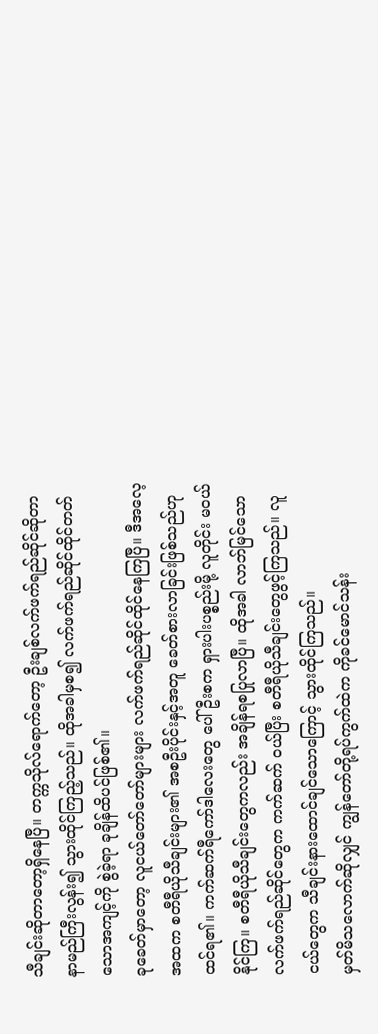သီချင်းဆိုတာတော့ရှိနေပြီ။ တက္ကသိုလ်ရောက်တော့ ဦးချစ်လက်ဖက်ရည်ဆိုင်ဆိုတာ နာမည်ကြီးလွန်း၍ သွားထိုင်ကြည့်သည်။ ထိုအခါမှစ၍ လက်ဖက်ရည်ဆိုင်ထိုင်တတ်သောအကျင့်ကို စွဲခဲ့ရာ ခုချိန်ထိပင်ဖြစ်၏။
ခုခေတ်မှာတော့ လူငယ်တော်တော်များများ လက်ဖက်ရည်ဆိုင်ထိုင်နေကြပြီ။ ဒီအလေ့အထက စတီရီယိုသီချင်းများ၏ အစဦးပိုင်းနှင့်အတူ ခေတ်စားလာခြင်းဖြစ်သည်ဟု ထင်ရ၏။ ကက်ဆက်ရီကော်ဒါလေးတွေ ပေါ်ဦးစက ရှားပါးပစ္စည်းမို့ လူတိုင်း မ၀ယ်နိုင်ကြ။ စတီရီယိုသီချင်းတွေကလည်း အချိန်ရစပြုလာပြီ။ ထိုအခါ လာဘ်မြင်သော လက်ဖက်ရည်ဆိုင်တွေက ကက်ဆက် ၀ယ်ပြီး စတီရီယိုသီချင်းတွေဖွင့်ကြသည်။ လူငယ်တွေက သီချင်းနားထောင်ချင်သောကြောင့် သွားထိုင်ကြသည်။
မှတ်မိသလောက်ဆိုလျှင် ကျွန်တော်တို့ရပ်ကွက်ထဲက ကိုခင်မောင်သန်း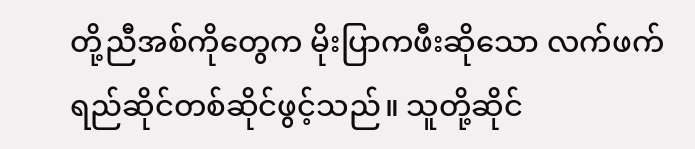တို့ညီအစ်ကိုတွေက မိုးပြာကဖီးဆိုသော လက်ဖက်ရည်ဆိုင်တစ်ဆိုင်ဖွင့်သည်။ သူတို့ဆိုင်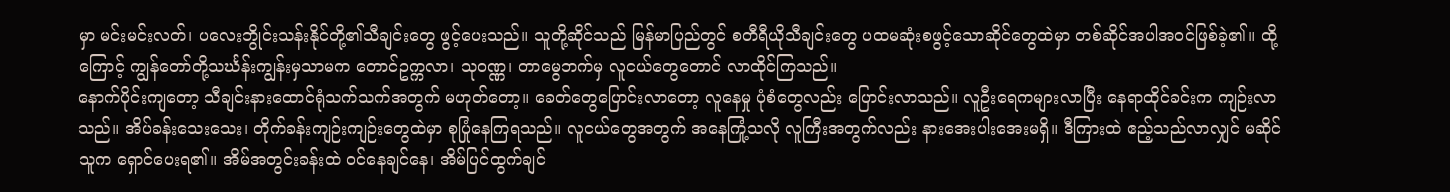မှာ မင်းမင်းလတ်၊ ပလေးဘွိုင်းသန်းနိုင်တို့၏သီချင်းတွေ ဖွင့်ပေးသည်။ သူတို့ဆိုင်သည် မြန်မာပြည်တွင် စတီရီယိုသီချင်းတွေ ပထမဆုံးစဖွင့်သောဆိုင်တွေထဲမှာ တစ်ဆိုင်အပါအ၀င်ဖြစ်ခဲ့၏။ ထို့ကြောင့် ကျွန်တော်တို့သင်္ဃန်းကျွန်းမှသာမက တောင်ဥက္ကလာ၊ သု၀ဏ္ဏ၊ တာမွေဘက်မှ လူငယ်တွေတောင် လာထိုင်ကြသည်။
နောက်ပိုင်းကျတော့ သီချင်းနားထောင်ရုံသက်သက်အတွက် မဟုတ်တော့။ ခေတ်တွေပြောင်းလာတော့ လူနေမှု ပုံစံတွေလည်း ပြောင်းလာသည်။ လူဦးရေကများလာပြီး နေရာထိုင်ခင်းက ကျဉ်းလာသည်။ အိပ်ခန်းသေးသေး၊ တိုက်ခန်းကျဉ်းကျဉ်းတွေထဲမှာ စုပြုံနေကြရသည်။ လူငယ်တွေအတွက် အနေကြုံ့သလို လူကြီးအတွက်လည်း နားအေးပါးအေးမရှိ။ ဒီကြားထဲ ဧည့်သည်လာလျှင် မဆိုင်သူက ရှောင်ပေးရ၏။ အိမ်အတွင်းခန်းထဲ ၀င်နေချင်နေ၊ အိမ်ပြင်ထွက်ချင်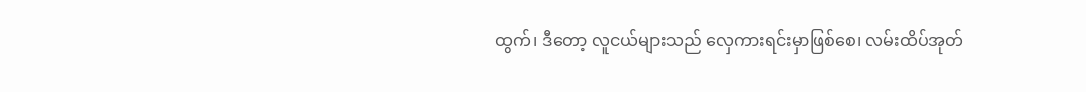ထွက်၊ ဒီတော့ လူငယ်များသည် လှေကားရင်းမှာဖြစ်စေ၊ လမ်းထိပ်အုတ်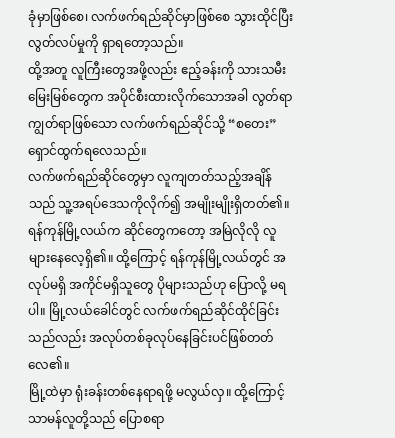ခုံမှာဖြစ်စေ၊ လက်ဖက်ရည်ဆိုင်မှာဖြစ်စေ သွားထိုင်ပြီး လွတ်လပ်မှုကို ရှာရတော့သည်။
ထို့အတူ လူကြီးတွေအဖို့လည်း ဧည့်ခန်းကို သားသမီးမြေးမြစ်တွေက အပိုင်စီးထားလိုက်သောအခါ လွတ်ရာ ကျွတ်ရာဖြစ်သော လက်ဖက်ရည်ဆိုင်သို့ “စတေး”ရှောင်ထွက်ရလေသည်။
လက်ဖက်ရည်ဆိုင်တွေမှာ လူကျတတ်သည့်အချိန်သည် သူ့အရပ်ဒေသကိုလိုက်၍ အမျိုးမျိုးရှိတတ်၏။ ရန်ကုန်မြို့လယ်က ဆိုင်တွေကတော့ အမြဲလိုလို လူများနေလေ့ရှိ၏။ ထို့ကြောင့် ရန်ကုန်မြို့လယ်တွင် အလုပ်မရှိ အကိုင်မရှိသူတွေ ပိုများသည်ဟု ပြောလို့ မရပါ။ မြို့လယ်ခေါင်တွင် လက်ဖက်ရည်ဆိုင်ထိုင်ခြင်းသည်လည်း အလုပ်တစ်ခုလုပ်နေခြင်းပင်ဖြစ်တတ်လေ၏။
မြို့ထဲမှာ ရုံးခန်းတစ်နေရာရဖို့ မလွယ်လှ။ ထို့ကြောင့် သာမန်လူတို့သည် ပြောစရာ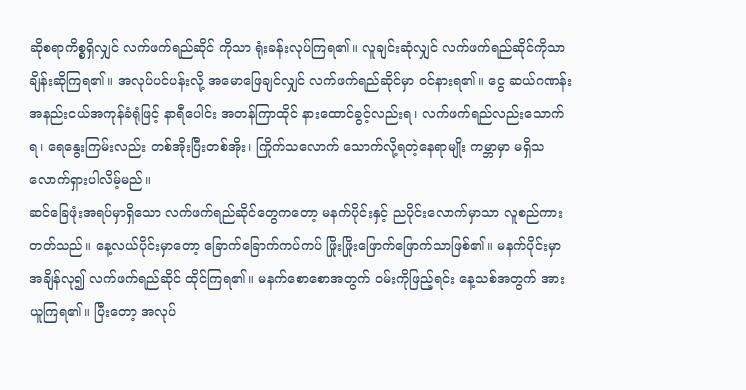ဆိုစရာကိစ္စရှိလျှင် လက်ဖက်ရည်ဆိုင် ကိုသာ ရုံးခန်းလုပ်ကြရ၏။ လူချင်းဆုံလျှင် လက်ဖက်ရည်ဆိုင်ကိုသာ ချိန်းဆိုကြရ၏။ အလုပ်ပင်ပန်းလို့ အမောဖြေချင်လျှင် လက်ဖက်ရည်ဆိုင်မှာ ၀င်နားရ၏။ ငွေ ဆယ်ဂဏန်းအနည်းငယ်အကုန်ခံရုံဖြင့် နာရီပေါင်း အတန်ကြာထိုင် နားထောင်ခွင့်လည်းရ၊ လက်ဖက်ရည်လည်းသောက်ရ၊ ရေနွေးကြမ်းလည်း တစ်အိုးပြီးတစ်အိုး၊ ကြိုက်သလောက် သောက်လို့ရတဲ့နေရာမျိုး ကမ္ဘာမှာ မရှိသလောက်ရှားပါလိမ့်မည်။
ဆင်ခြေဖုံးအရပ်မှာရှိသော လက်ဖက်ရည်ဆိုင်တွေကတော့ မနက်ပိုင်းနှင့် ညပိုင်းလောက်မှာသာ လူစည်ကားတတ်သည်။ နေ့လယ်ပိုင်းမှာတော့ ခြောက်ခြောက်ကပ်ကပ် ဖြိုးဖြိုးဖြောက်ဖြောက်သာဖြစ်၏။ မနက်ပိုင်းမှာ အချိန်လု၍ လက်ဖက်ရည်ဆိုင် ထိုင်ကြရ၏။ မနက်စောစောအတွက် ၀မ်းကိုဖြည့်ရင်း နေ့သစ်အတွက် အားယူကြရ၏။ ပြီးတော့ အလုပ်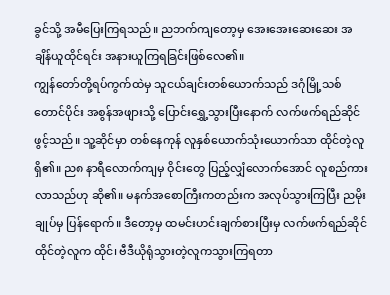ခွင်သို့ အမီပြေးကြရသည်။ ညဘက်ကျတော့မှ အေးအေးဆေးဆေး အချိန်ယူထိုင်ရင်း အနားယူကြရခြင်းဖြစ်လေ၏။
ကျွန်တော်တို့ရပ်ကွက်ထဲမှ သူငယ်ချင်းတစ်ယောက်သည် ဒဂုံမြို့သစ်တောင်ပိုင်း အစွန်အဖျားသို့ ပြောင်းရွှေ့သွားပြီးနောက် လက်ဖက်ရည်ဆိုင်ဖွင့်သည်။ သူ့ဆိုင်မှာ တစ်နေကုန် လူနှစ်ယောက်သုံးယောက်သာ ထိုင်တဲ့လူရှိ၏။ ည၈ နာရီလောက်ကျမှ ဝိုင်းတွေ ပြည့်လျှံလောက်အောင် လူစည်ကားလာသည်ဟု ဆို၏။ မနက်အစောကြီးကတည်းက အလုပ်သွားကြပြီး ညမိုးချုပ်မှ ပြန်ရောက်။ ဒီတော့မှ ထမင်းဟင်းချက်စားပြီးမှ လက်ဖက်ရည်ဆိုင်ထိုင်တဲ့လူက ထိုင်၊ ဗီဒီယိုရုံသွားတဲ့လူကသွားကြရတာ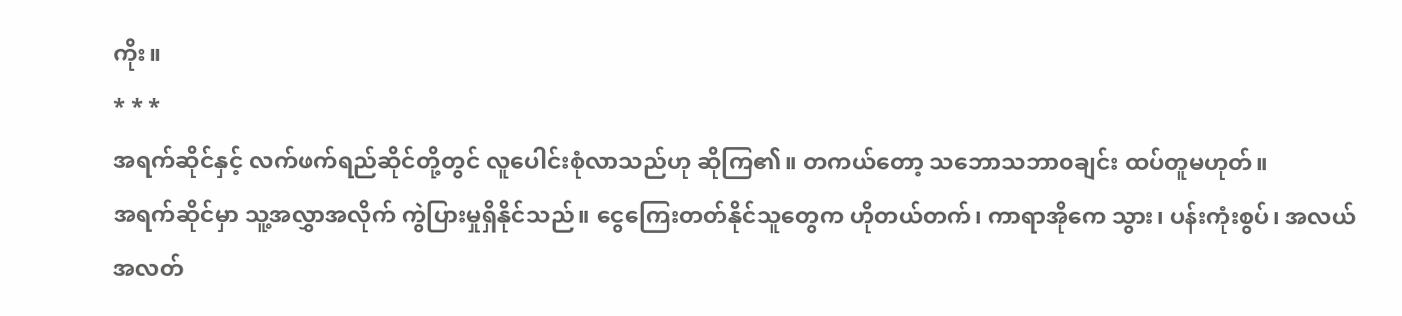ကိုး။
* * *
အရက်ဆိုင်နှင့် လက်ဖက်ရည်ဆိုင်တို့တွင် လူပေါင်းစုံလာသည်ဟု ဆိုကြ၏။ တကယ်တော့ သဘောသဘာ၀ချင်း ထပ်တူမဟုတ်။
အရက်ဆိုင်မှာ သူ့အလွှာအလိုက် ကွဲပြားမှုရှိနိုင်သည်။ ငွေကြေးတတ်နိုင်သူတွေက ဟိုတယ်တက်၊ ကာရာအိုကေ သွား၊ ပန်းကုံးစွပ်၊ အလယ်အလတ်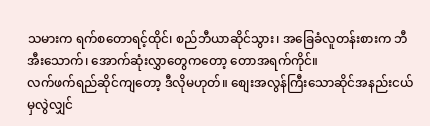သမားက ရက်စတောရင့်ထိုင်၊ စည်ဘီယာဆိုင်သွား၊ အခြေခံလူတန်းစားက ဘီအီးသောက်၊ အောက်ဆုံးလွှာတွေကတော့ တောအရက်ကိုင်။
လက်ဖက်ရည်ဆိုင်ကျတော့ ဒီလိုမဟုတ်။ စျေးအလွန်ကြီးသောဆိုင်အနည်းငယ်မှလွဲလျှင်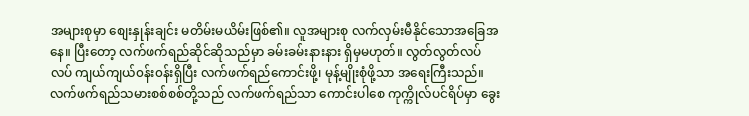အများစုမှာ စျေးနှုန်းချင်း မတိမ်းမယိမ်းဖြစ်၏။ လူအများစု လက်လှမ်းမီနိုင်သောအခြေအနေ။ ပြီးတော့ လက်ဖက်ရည်ဆိုင်ဆိုသည်မှာ ခမ်းခမ်းနားနား ရှိမှမဟုတ်။ လွတ်လွတ်လပ်လပ် ကျယ်ကျယ်၀န်း၀န်းရှိပြီး လက်ဖက်ရည်ကောင်းဖို့၊ မုန့်မျိုးစုံဖို့သာ အရေးကြီးသည်။ လက်ဖက်ရည်သမားစစ်စစ်တို့သည် လက်ဖက်ရည်သာ ကောင်းပါစေ ကုက္ကိုလ်ပင်ရိပ်မှာ ခွေး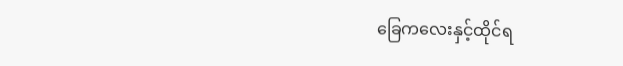ခြေကလေးနှင့်ထိုင်ရ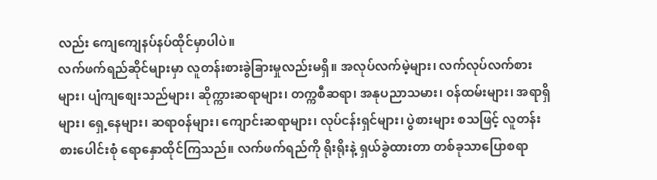လည်း ကျေကျေနပ်နပ်ထိုင်မှာပါပဲ။
လက်ဖက်ရည်ဆိုင်များမှာ လူတန်းစားခွဲခြားမှုလည်းမရှိ။ အလုပ်လက်မဲ့များ၊ လက်လုပ်လက်စားများ၊ ပျံကျစျေးသည်များ၊ ဆိုက္ကားဆရာများ၊ တက္ကစီဆရာ၊ အနုပညာသမား၊ ၀န်ထမ်းများ၊ အရာရှိများ၊ ရှေ့နေများ၊ ဆရာ၀န်များ၊ ကျောင်းဆရာများ၊ လုပ်ငန်းရှင်များ၊ ပွဲစားများ စသဖြင့် လူတန်းစားပေါင်းစုံ ရောနှောထိုင်ကြသည်။ လက်ဖက်ရည်ကို ရိုးရိုးနဲ့ ရှယ်ခွဲထားတာ တစ်ခုသာပြောစရာ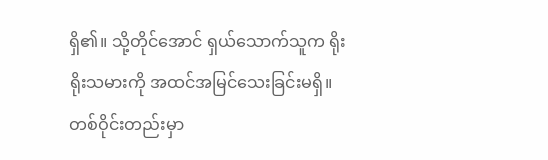ရှိ၏။ သို့တိုင်အောင် ရှယ်သောက်သူက ရိုးရိုးသမားကို အထင်အမြင်သေးခြင်းမရှိ။ တစ်ဝိုင်းတည်းမှာ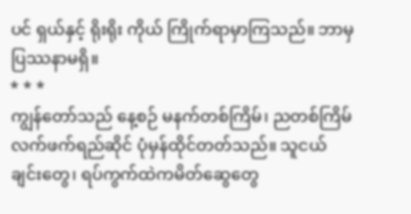ပင် ရှယ်နှင့် ရိုးရိုး ကိုယ် ကြိုက်ရာမှာကြသည်။ ဘာမှပြဿနာမရှိ။
* * *
ကျွန်တော်သည် နေ့စဉ် မနက်တစ်ကြိမ်၊ ညတစ်ကြိမ် လက်ဖက်ရည်ဆိုင် ပုံမှန်ထိုင်တတ်သည်။ သူငယ်ချင်းတွေ၊ ရပ်ကွက်ထဲကမိတ်ဆွေတွေ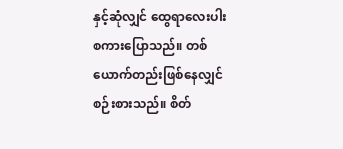နှင့်ဆုံလျှင် ထွေရာလေးပါး စကားပြောသည်။ တစ်ယောက်တည်းဖြစ်နေလျှင် စဉ်းစားသည်။ စိတ်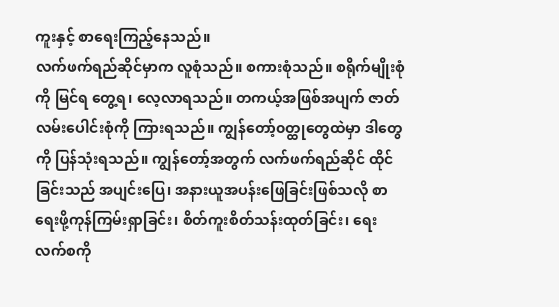ကူးနှင့် စာရေးကြည့်နေသည်။
လက်ဖက်ရည်ဆိုင်မှာက လူစုံသည်။ စကားစုံသည်။ စရိုက်မျိုးစုံကို မြင်ရ တွေ့ရ၊ လေ့လာရသည်။ တကယ့်အဖြစ်အပျက် ဇာတ်လမ်းပေါင်းစုံကို ကြားရသည်။ ကျွန်တော့်၀တ္ထုတွေထဲမှာ ဒါတွေကို ပြန်သုံးရသည်။ ကျွန်တော့်အတွက် လက်ဖက်ရည်ဆိုင် ထိုင်ခြင်းသည် အပျင်းပြေ၊ အနားယူအပန်းဖြေခြင်းဖြစ်သလို စာရေးဖို့ကုန်ကြမ်းရှာခြင်း၊ စိတ်ကူးစိတ်သန်းထုတ်ခြင်း၊ ရေးလက်စကို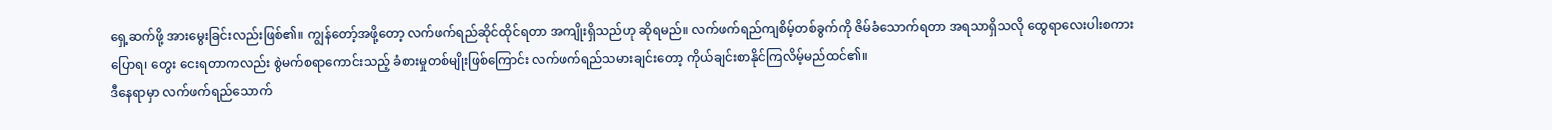ရှေ့ဆက်ဖို့ အားမွေးခြင်းလည်းဖြစ်၏။ ကျွန်တော့်အဖို့တော့ လက်ဖက်ရည်ဆိုင်ထိုင်ရတာ အကျိုးရှိသည်ဟု ဆိုရမည်။ လက်ဖက်ရည်ကျစိမ့်တစ်ခွက်ကို ဇိမ်ခံသောက်ရတာ အရသာရှိသလို ထွေရာလေးပါးစကားပြောရ၊ တွေး ငေးရတာကလည်း စွဲမက်စရာကောင်းသည့် ခံစားမှုတစ်မျိုးဖြစ်ကြောင်း လက်ဖက်ရည်သမားချင်းတော့ ကိုယ်ချင်းစာနိုင်ကြလိမ့်မည်ထင်၏။
ဒီနေရာမှာ လက်ဖက်ရည်သောက်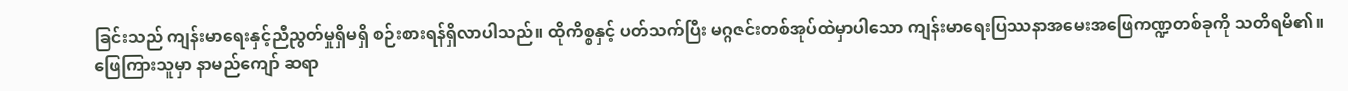ခြင်းသည် ကျန်းမာရေးနှင့်ညီညွတ်မှုရှိမရှိ စဉ်းစားရန်ရှိလာပါသည်။ ထိုကိစ္စနှင့် ပတ်သက်ပြီး မဂ္ဂဇင်းတစ်အုပ်ထဲမှာပါသော ကျန်းမာရေးပြဿနာအမေးအဖြေကဏ္ဍတစ်ခုကို သတိရမိ၏။ ဖြေကြားသူမှာ နာမည်ကျော် ဆရာ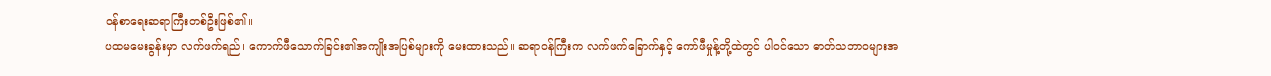၀န်စာရေးဆရာကြီးတစ်ဦးဖြစ်၏။
ပထမမေးခွန်းမှာ လက်ဖက်ရည်၊ ကောက်ဖီသောက်ခြင်း၏အကျိုးအပြစ်များကို မေးထားသည်။ ဆရာ၀န်ကြီးက လက်ဖက်ခြောက်နှင့် ကော်ဖီမှုန့်တို့ထဲတွင် ပါ၀င်သော ဓာတ်သဘာ၀များအ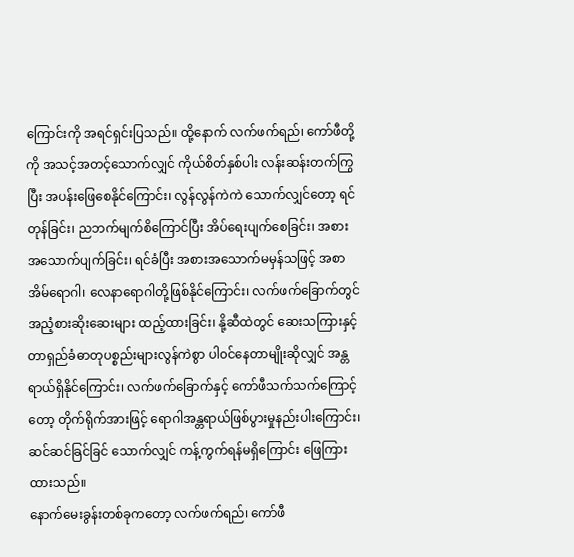ကြောင်းကို အရင်ရှင်းပြသည်။ ထို့နောက် လက်ဖက်ရည်၊ ကော်ဖီတို့ကို အသင့်အတင့်သောက်လျှင် ကိုယ်စိတ်နှစ်ပါး လန်းဆန်းတက်ကြွပြီး အပန်းဖြေစေနိုင်ကြောင်း၊ လွန်လွန်ကဲကဲ သောက်လျှင်တော့ ရင်တုန်ခြင်း၊ ညဘက်မျက်စိကြောင်ပြီး အိပ်ရေးပျက်စေခြင်း၊ အစားအသောက်ပျက်ခြင်း၊ ရင်ခံပြီး အစားအသောက်မမှန်သဖြင့် အစာအိမ်ရောဂါ၊ လေနာရောဂါတို့ဖြစ်နိုင်ကြောင်း၊ လက်ဖက်ခြောက်တွင် အညံ့စားဆိုးဆေးများ ထည့်ထားခြင်း၊ နို့ဆီထဲတွင် ဆေးသကြားနှင့် တာရှည်ခံဓာတုပစ္စည်းများလွန်ကဲစွာ ပါ၀င်နေတာမျိုးဆိုလျှင် အန္တရာယ်ရှိနိုင်ကြောင်း၊ လက်ဖက်ခြောက်နှင့် ကော်ဖီသက်သက်ကြောင့်တော့ တိုက်ရိုက်အားဖြင့် ရောဂါအန္တရာယ်ဖြစ်ပွားမှုနည်းပါးကြောင်း၊ ဆင်ဆင်ခြင်ခြင် သောက်လျှင် ကန့်ကွက်ရန်မရှိကြောင်း ဖြေကြားထားသည်။
နောက်မေးခွန်းတစ်ခုကတော့ လက်ဖက်ရည်၊ ကော်ဖီ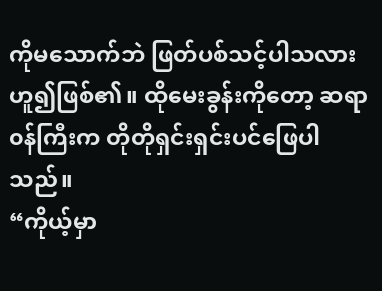ကိုမသောက်ဘဲ ဖြတ်ပစ်သင့်ပါသလားဟူ၍ဖြစ်၏။ ထိုမေးခွန်းကိုတော့ ဆရာ၀န်ကြီးက တိုတိုရှင်းရှင်းပင်ဖြေပါသည်။
“ကိုယ့်မှာ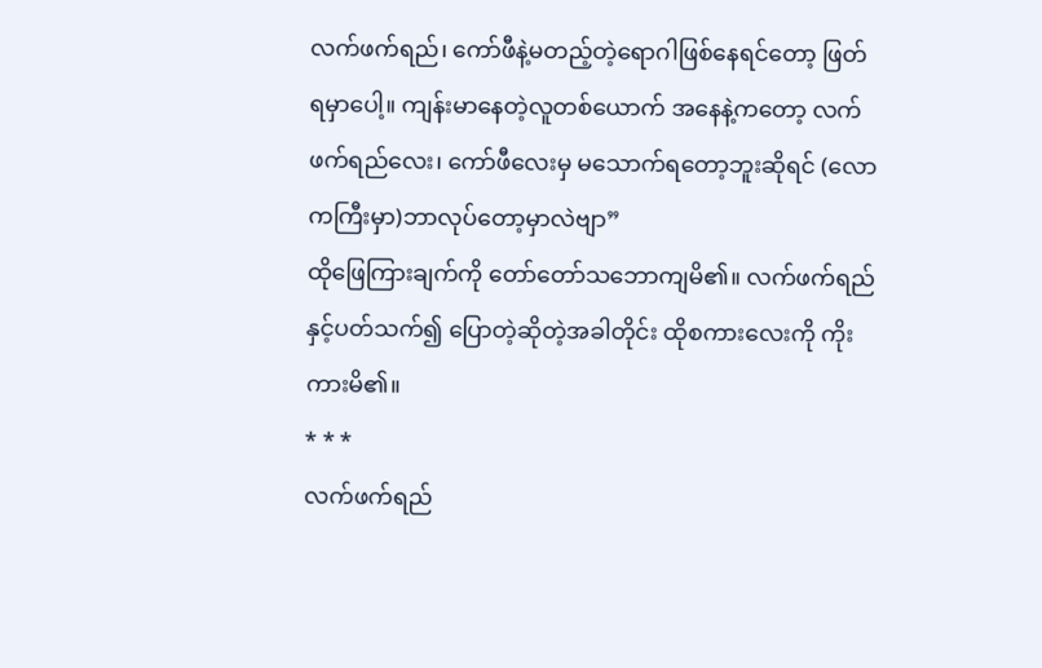လက်ဖက်ရည်၊ ကော်ဖီနဲ့မတည့်တဲ့ရောဂါဖြစ်နေရင်တော့ ဖြတ်ရမှာပေါ့။ ကျန်းမာနေတဲ့လူတစ်ယောက် အနေနဲ့ကတော့ လက်ဖက်ရည်လေး၊ ကော်ဖီလေးမှ မသောက်ရတော့ဘူးဆိုရင် (လောကကြီးမှာ)ဘာလုပ်တော့မှာလဲဗျာ”
ထိုဖြေကြားချက်ကို တော်တော်သဘောကျမိ၏။ လက်ဖက်ရည်နှင့်ပတ်သက်၍ ပြောတဲ့ဆိုတဲ့အခါတိုင်း ထိုစကားလေးကို ကိုးကားမိ၏။
* * *
လက်ဖက်ရည်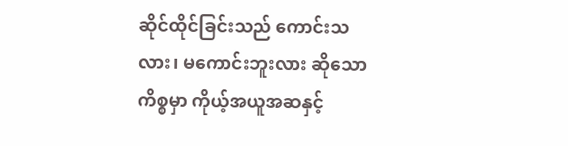ဆိုင်ထိုင်ခြင်းသည် ကောင်းသလား၊ မကောင်းဘူးလား ဆိုသောကိစ္စမှာ ကိုယ့်အယူအဆနှင့်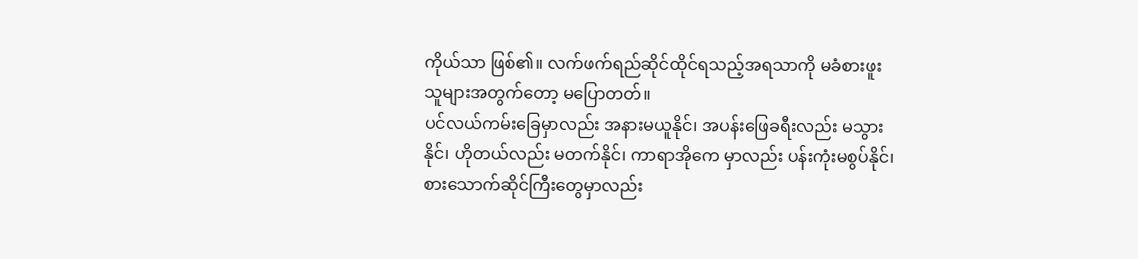ကိုယ်သာ ဖြစ်၏။ လက်ဖက်ရည်ဆိုင်ထိုင်ရသည့်အရသာကို မခံစားဖူးသူများအတွက်တော့ မပြောတတ်။
ပင်လယ်ကမ်းခြေမှာလည်း အနားမယူနိုင်၊ အပန်းဖြေခရီးလည်း မသွားနိုင်၊ ဟိုတယ်လည်း မတက်နိုင်၊ ကာရာအိုကေ မှာလည်း ပန်းကုံးမစွပ်နိုင်၊ စားသောက်ဆိုင်ကြီးတွေမှာလည်း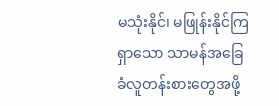မသုံးနိုင်၊ မဖြုန်းနိုင်ကြရှာသော သာမန်အခြေခံလူတန်းစားတွေအဖို့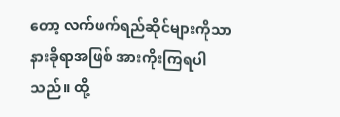တော့ လက်ဖက်ရည်ဆိုင်များကိုသာ နားခိုရာအဖြစ် အားကိုးကြရပါသည်။ ထို့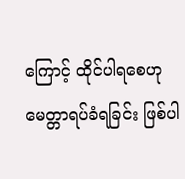ကြောင့် ထိုင်ပါရစေဟု မေတ္တာရပ်ခံရခြင်း ဖြစ်ပါ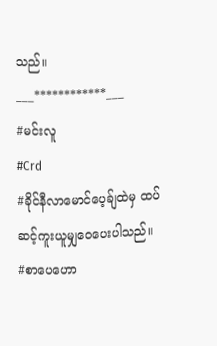သည်။
___************___
#မင်းလူ
#Crd
#ခိုင်နီလာမောင်ပေ့ခ်ျထဲမှ ထပ်ဆင့်ကူးယူမျှဝေပေးပါသည်။
#စာပေဟော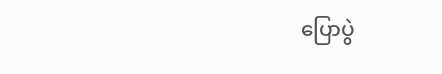ပြောပွဲ